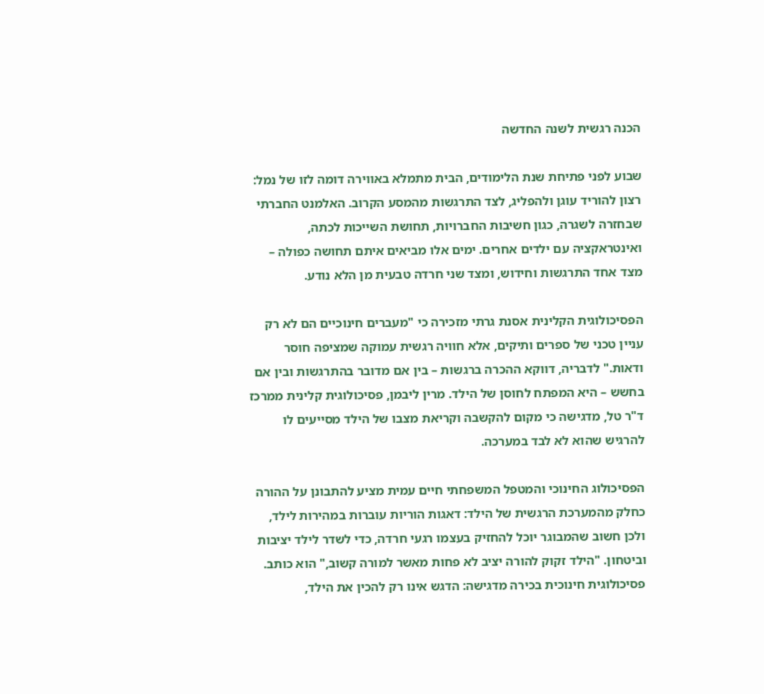הכנה רגשית לשנה החדשה

שבוע לפני פתיחת שנת הלימודים, הבית מתמלא באווירה דומה לזו של נמל: רצון להוריד עוגן ולהפליג, לצד התרגשות מהמסע הקרוב. האלמנט החברתי שבחזרה לשגרה, כגון חשיבות החברויות, תחושת השייכות לכתה, ואינטראקציה עם ילדים אחרים. ימים אלו מביאים איתם תחושה כפולה – מצד אחד התרגשות וחידוש, ומצד שני חרדה טבעית מן הלא נודע.

הפסיכולוגית הקלינית אסנת גרתי מזכירה כי "מעברים חינוכיים הם לא רק עניין טכני של ספרים ותיקים, אלא חוויה רגשית עמוקה שמציפה חוסר ודאות." לדבריה, דווקא ההכרה ברגשות – בין אם מדובר בהתרגשות ובין אם בחשש – היא המפתח לחוסן של הילד. מרין ליבמן, פסיכולוגית קלינית ממרכז ד"ר טל, מדגישה כי מקום להקשבה וקריאת מצבו של הילד מסייעים לו להרגיש שהוא לא לבד במערכה.

הפסיכולוג החינוכי והמטפל המשפחתי חיים עמית מציע להתבונן על ההורה כחלק מהמערכת הרגשית של הילד: דאגות הוריות עוברות במהירות לילד, ולכן חשוב שהמבוגר יוכל להחזיק בעצמו רגעי חרדה, כדי לשדר לילד יציבות וביטחון. "הילד זקוק להורה יציב לא פחות מאשר למורה קשוב," הוא כותב. פסיכולוגית חינוכית בכירה מדגישה: הדגש אינו רק להכין את הילד,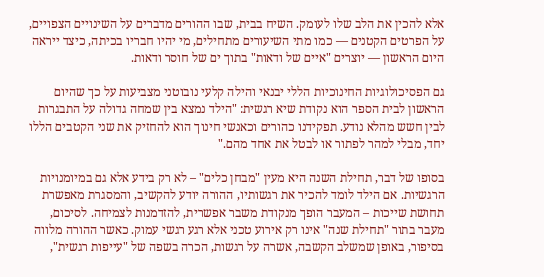אלא להכין את הלב שלו לעומק. השיח בבית, שבו ההורים מדברים על השינויים הצפויים, על הפרטים הקטנים — כמו מתי השיעורים מתחילים, מי יהיו חבריו בכיתה, כיצד ייראה היום הראשון — יוצרים "איים של ודאות" בתוך ים של חוסר ודאות.

גם הפסיכולוגיות החינוכיות הללי יבנאי והילה קלעי נובוטני מצביעות על כך שהיום הראשון לבית הספר הוא נקודת שיא רגשית: "הילד נמצא בין שמחה גדולה על התבגרות לבין חשש מהלא נודע. תפקידנו כהורים וכאנשי חינוך הוא להחזיק את שני הקטבים הללו יחד, מבלי למהר לפתור או לבטל את אחד מהם."

בסופו של דבר, תחילת השנה היא מעין "מבחן כלים" – לא רק בידע אלא גם במיומנויות הרגשיות. אם הילד לומד להכיר את רגשותיו, ההורה יודע להקשיב, והמסגרת מאפשרת תחושת שייכות – המעבר הופך מנקודת משבר אפשרית, להזדמנות לצמיחה. לסיכום, מעבר בתור "תחילת שנה" אינו רק אירוע טכני אלא רגע רגשי עמוק. כאשר ההורה מלווה בסיפור, באופן שמשלב הקשבה, אשרה על רגשות, הכרה בשפה של "עייפות רגשית",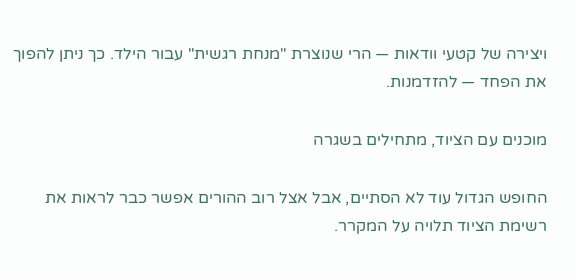ויצירה של קטעי וודאות — הרי שנוצרת "מנחת רגשית" עבור הילד. כך ניתן להפוך את הפחד — להזדמנות.

מוכנים עם הציוד, מתחילים בשגרה

החופש הגדול עוד לא הסתיים, אבל אצל רוב ההורים אפשר כבר לראות את רשימת הציוד תלויה על המקרר.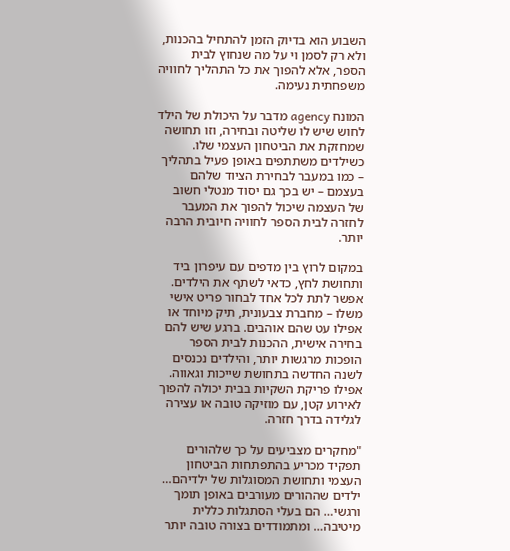השבוע הוא בדיוק הזמן להתחיל בהכנות, ולא רק לסמן וי על מה שנחוץ לבית הספר, אלא להפוך את כל התהליך לחוויה משפחתית נעימה.

המונח agency מדבר על היכולת של הילד לחוש שיש לו שליטה ובחירה, וזו תחושה שמחזקת את הביטחון העצמי שלו. כשילדים משתתפים באופן פעיל בתהליך – כמו במעבר לבחירת הציוד שלהם בעצמם – יש בכך גם יסוד מנטלי חשוב של העצמה שיכול להפוך את המעבר לחזרה לבית הספר לחוויה חיובית הרבה יותר.

במקום לרוץ בין מדפים עם עיפרון ביד ותחושת לחץ, כדאי לשתף את הילדים. אפשר לתת לכל אחד לבחור פריט אישי משלו – מחברת צבעונית, תיק מיוחד או אפילו עט שהם אוהבים. ברגע שיש להם בחירה אישית, ההכנות לבית הספר הופכות מרגשות יותר, והילדים נכנסים לשנה החדשה בתחושת שייכות וגאווה. אפילו פריקת השקיות בבית יכולה להפוך לאירוע קטן, עם מוזיקה טובה או עצירה לגלידה בדרך חזרה.

"מחקרים מצביעים על כך שלהורים תפקיד מכריע בהתפתחות הביטחון העצמי ותחושת המסוגלות של ילדיהם… ילדים שההורים מעורבים באופן תומך ורגשי… הם בעלי הסתגלות כללית מיטיבה… ומתמודדים בצורה טובה יותר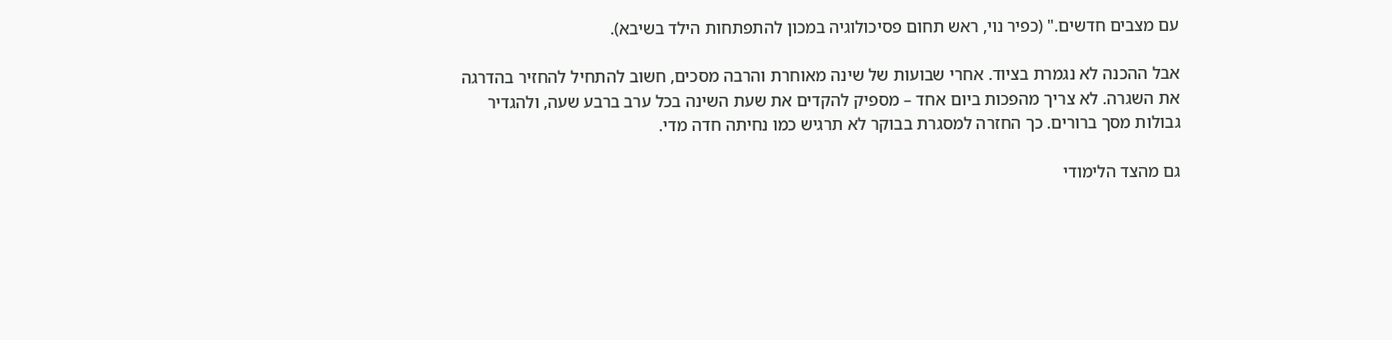עם מצבים חדשים." (כפיר נוי, ראש תחום פסיכולוגיה במכון להתפתחות הילד בשיבא).

אבל ההכנה לא נגמרת בציוד. אחרי שבועות של שינה מאוחרת והרבה מסכים, חשוב להתחיל להחזיר בהדרגה את השגרה. לא צריך מהפכות ביום אחד – מספיק להקדים את שעת השינה בכל ערב ברבע שעה, ולהגדיר גבולות מסך ברורים. כך החזרה למסגרת בבוקר לא תרגיש כמו נחיתה חדה מדי.

גם מהצד הלימודי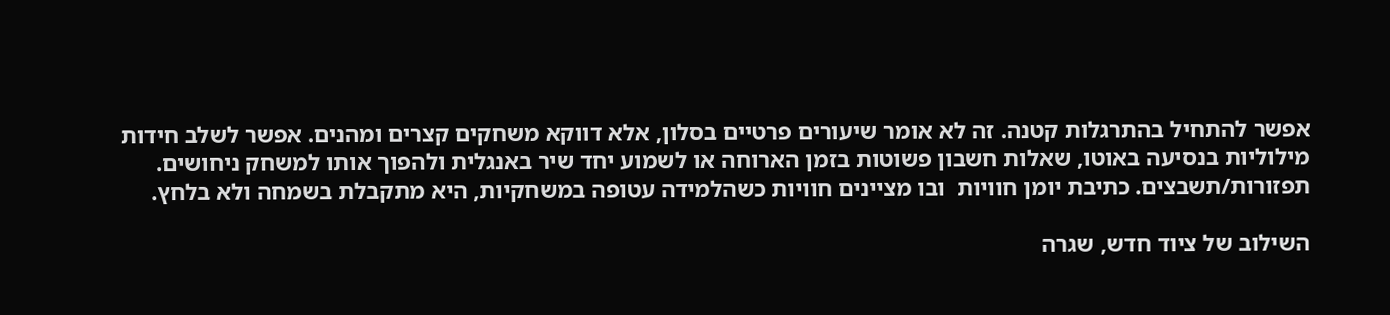אפשר להתחיל בהתרגלות קטנה. זה לא אומר שיעורים פרטיים בסלון, אלא דווקא משחקים קצרים ומהנים. אפשר לשלב חידות מילוליות בנסיעה באוטו, שאלות חשבון פשוטות בזמן הארוחה או לשמוע יחד שיר באנגלית ולהפוך אותו למשחק ניחושים. תפזורות/תשבצים. כתיבת יומן חוויות  ובו מציינים חוויות כשהלמידה עטופה במשחקיות, היא מתקבלת בשמחה ולא בלחץ.

השילוב של ציוד חדש, שגרה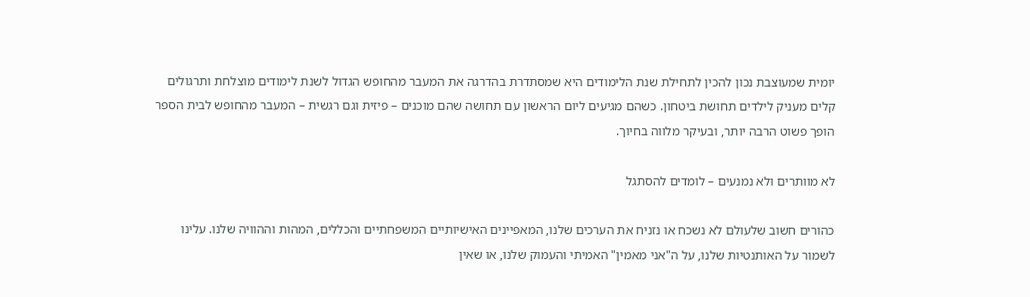יומית שמעוצבת נכון להכין לתחילת שנת הלימודים היא שמסתדרת בהדרגה את המעבר מהחופש הגדול לשנת לימודים מוצלחת ותרגולים קלים מעניק לילדים תחושת ביטחון. כשהם מגיעים ליום הראשון עם תחושה שהם מוכנים – פיזית וגם רגשית – המעבר מהחופש לבית הספר הופך פשוט הרבה יותר, ובעיקר מלווה בחיוך.

לא מוותרים ולא נמנעים – לומדים להסתגל

כהורים חשוב שלעולם לא נשכח או נזניח את הערכים שלנו, המאפיינים האישיותיים המשפחתיים והכללים, המהות וההוויה שלנו. עלינו לשמור על האותנטיות שלנו, על ה"אני מאמין" האמיתי והעמוק שלנו, או שאין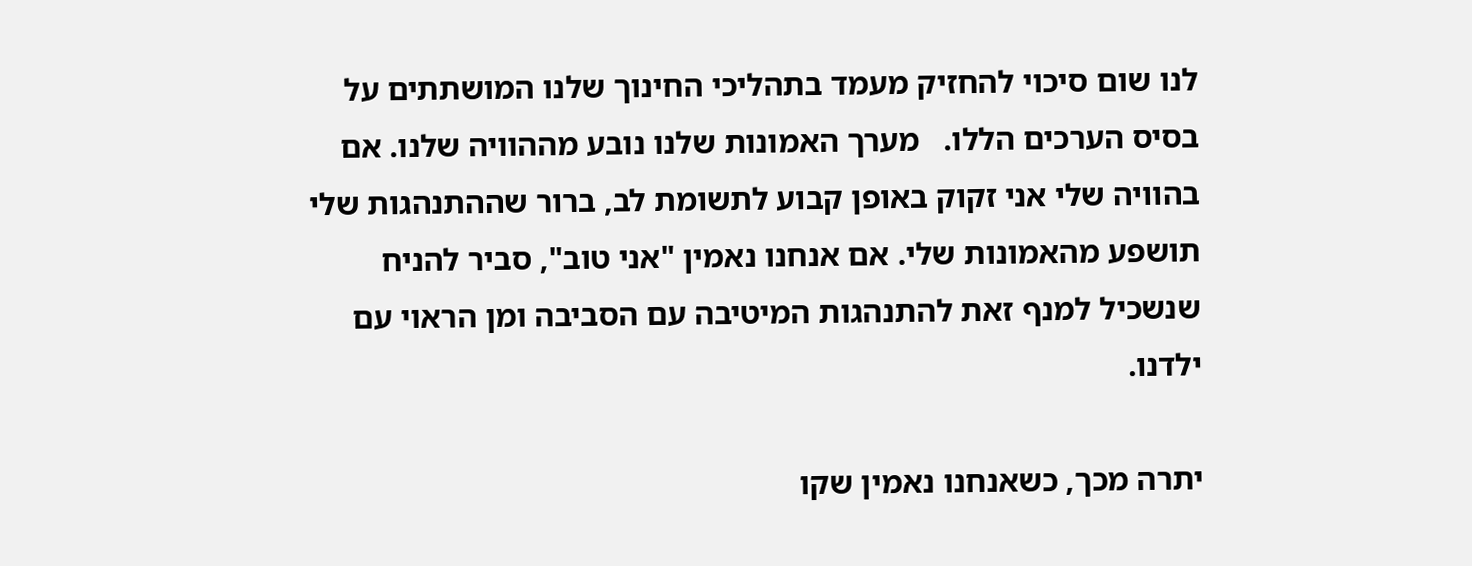לנו שום סיכוי להחזיק מעמד בתהליכי החינוך שלנו המושתתים על בסיס הערכים הללו.   מערך האמונות שלנו נובע מההוויה שלנו. אם בהוויה שלי אני זקוק באופן קבוע לתשומת לב, ברור שההתנהגות שלי תושפע מהאמונות שלי. אם אנחנו נאמין "אני טוב", סביר להניח שנשכיל למנף זאת להתנהגות המיטיבה עם הסביבה ומן הראוי עם ילדנו.

יתרה מכך, כשאנחנו נאמין שקו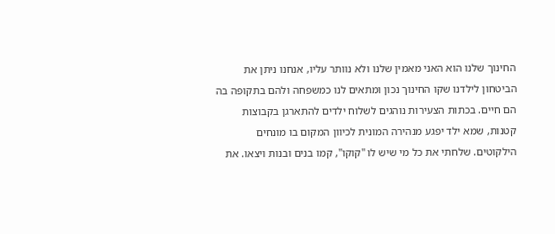החינוך שלנו הוא האני מאמין שלנו ולא נוותר עליו, אנחנו ניתן את הביטחון לילדנו שקו החינוך נכון ומתאים לנו כמשפחה ולהם בתקופה בה הם חיים. בכתות הצעירות נוהגים לשלוח ילדים להתארגן בקבוצות קטנות, שמא ילד יפגע מנהירה המונית לכיוון המקום בו מונחים הילקוטים. שלחתי את כל מי שיש לו "קוקו", קמו בנים ובנות ויצאו. את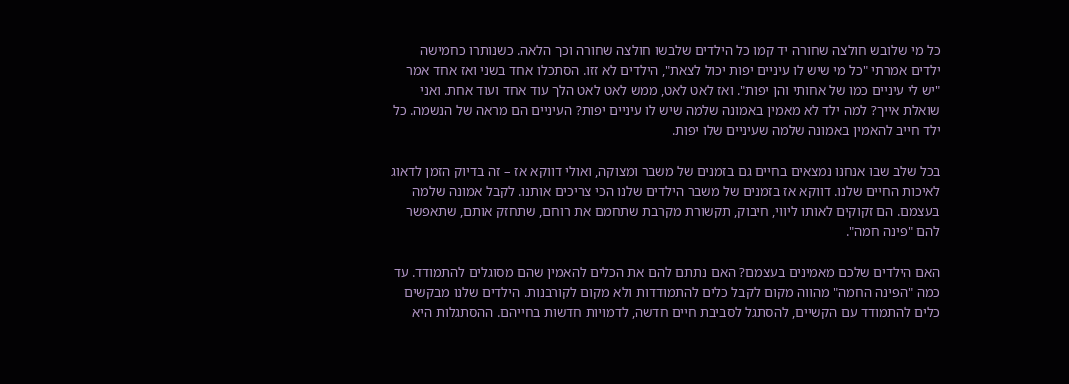כל מי שלובש חולצה שחורה יד קמו כל הילדים שלבשו חולצה שחורה וכך הלאה. כשנותרו כחמישה ילדים אמרתי "כל מי שיש לו עיניים יפות יכול לצאת", הילדים לא זזו. הסתכלו אחד בשני ואז אחד אמר "יש לי עיניים כמו של אחותי והן יפות". ואז לאט לאט, ממש לאט לאט הלך עוד אחד ועוד אחת. ואני שואלת אייך? למה ילד לא מאמין באמונה שלמה שיש לו עיניים יפות? העיניים הם מראה של הנשמה. כל ילד חייב להאמין באמונה שלמה שעיניים שלו יפות.

בכל שלב שבו אנחנו נמצאים בחיים גם בזמנים של משבר ומצוקה, ואולי דווקא אז – זה בדיוק הזמן לדאוג לאיכות החיים שלנו. דווקא אז בזמנים של משבר הילדים שלנו הכי צריכים אותנו. לקבל אמונה שלמה בעצמם. הם זקוקים לאותו ליווי, חיבוק, תקשורת מקרבת שתחמם את רוחם, שתחזק אותם, שתאפשר להם "פינה חמה".

האם הילדים שלכם מאמינים בעצמם? האם נתתם להם את הכלים להאמין שהם מסוגלים להתמודד. עד כמה "הפינה החמה" מהווה מקום לקבל כלים להתמודדות ולא מקום לקורבנות. הילדים שלנו מבקשים כלים להתמודד עם הקשיים, להסתגל לסביבת חיים חדשה, לדמויות חדשות בחייהם. ההסתגלות היא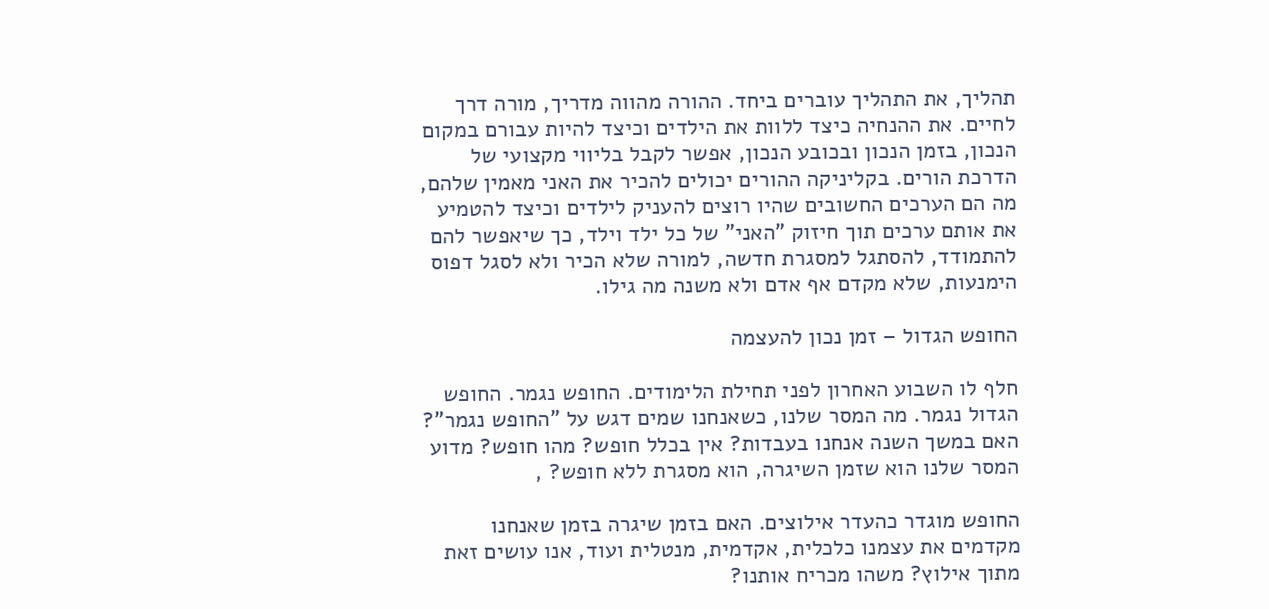תהליך, את התהליך עוברים ביחד. ההורה מהווה מדריך, מורה דרך לחיים. את ההנחיה כיצד ללוות את הילדים וכיצד להיות עבורם במקום הנכון, בזמן הנכון ובכובע הנכון, אפשר לקבל בליווי מקצועי של הדרכת הורים. בקליניקה ההורים יכולים להכיר את האני מאמין שלהם, מה הם הערכים החשובים שהיו רוצים להעניק לילדים וכיצד להטמיע את אותם ערכים תוך חיזוק "האני" של כל ילד וילד, כך שיאפשר להם להתמודד, להסתגל למסגרת חדשה, למורה שלא הכיר ולא לסגל דפוס הימנעות, שלא מקדם אף אדם ולא משנה מה גילו.

החופש הגדול – זמן נכון להעצמה

חלף לו השבוע האחרון לפני תחילת הלימודים. החופש נגמר. החופש הגדול נגמר. מה המסר שלנו, כשאנחנו שמים דגש על "החופש נגמר"? האם במשך השנה אנחנו בעבדות? אין בכלל חופש? מהו חופש? מדוע המסר שלנו הוא שזמן השיגרה, הוא מסגרת ללא חופש? ,

החופש מוגדר כהעדר אילוצים. האם בזמן שיגרה בזמן שאנחנו מקדמים את עצמנו כלכלית, אקדמית, מנטלית ועוד, אנו עושים זאת מתוך אילוץ? משהו מכריח אותנו?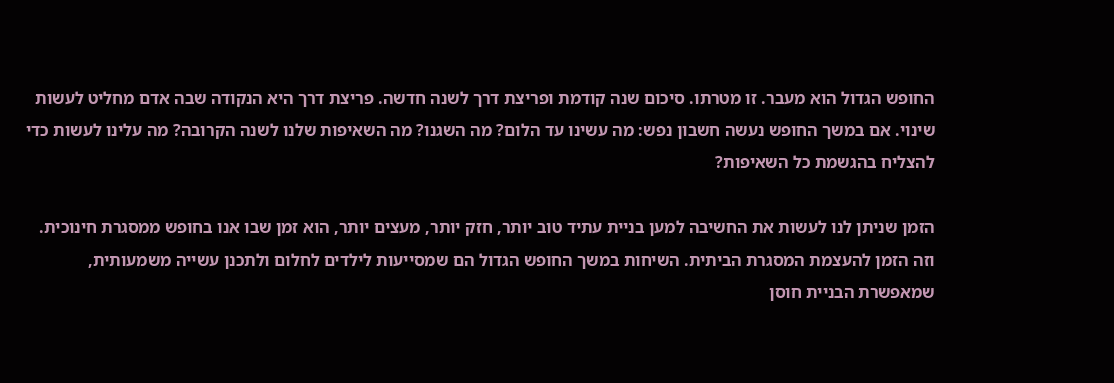החופש הגדול הוא מעבר. זו מטרתו. סיכום שנה קודמת ופריצת דרך לשנה חדשה. פריצת דרך היא הנקודה שבה אדם מחליט לעשות שינוי. אם במשך החופש נעשה חשבון נפש: מה עשינו עד הלום? מה השגנו? מה השאיפות שלנו לשנה הקרובה? מה עלינו לעשות כדי להצליח בהגשמת כל השאיפות?

הזמן שניתן לנו לעשות את החשיבה למען בניית עתיד טוב יותר, חזק יותר, מעצים יותר, הוא זמן שבו אנו בחופש ממסגרת חינוכית. וזה הזמן להעצמת המסגרת הביתית. השיחות במשך החופש הגדול הם שמסייעות לילדים לחלום ולתכנן עשייה משמעותית, שמאפשרת הבניית חוסן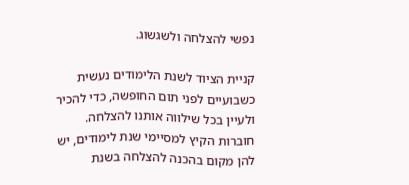נפשי להצלחה ולשגשוג.

קניית הציוד לשנת הלימודים נעשית כשבועיים לפני תום החופשה, כדי להכיר ולעיין בכל שילווה אותנו להצלחה. חוברות הקיץ למסיימי שנת לימודים, יש להן מקום בהכנה להצלחה בשנת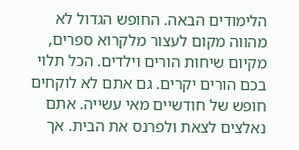הלימודים הבאה. החופש הגדול לא מהווה מקום לעצור מלקרוא ספרים, מקיום שיחות הורים וילדים. הכל תלוי בכם הורים יקרים. גם אתם לא לוקחים חופש של חודשיים מאי עשייה. אתם נאלצים לצאת ולפרנס את הבית. אך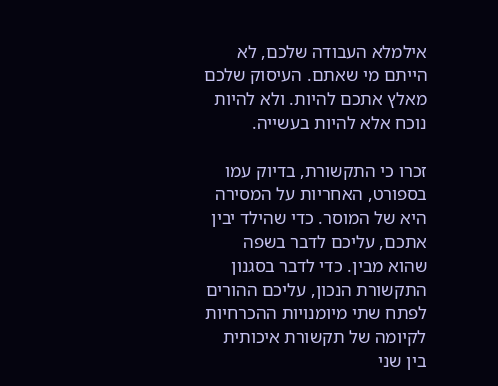אילמלא העבודה שלכם, לא הייתם מי שאתם. העיסוק שלכם מאלץ אתכם להיות. ולא להיות נוכח אלא להיות בעשייה.

זכרו כי התקשורת, בדיוק עמו בספורט, האחריות על המסירה היא של המוסר. כדי שהילד יבין אתכם, עליכם לדבר בשפה שהוא מבין. כדי לדבר בסגנון התקשורת הנכון, עליכם ההורים לפתח שתי מיומנויות ההכרחיות לקיומה של תקשורת איכותית בין שני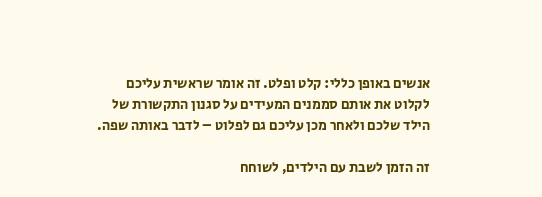אנשים באופן כללי: קלט ופלט. זה אומר שראשית עליכם לקלוט את אותם סממנים המעידים על סגנון התקשורת של הילד שלכם ולאחר מכן עליכם גם לפלוט – לדבר באותה שפה.

זה הזמן לשבת עם הילדים, לשוחח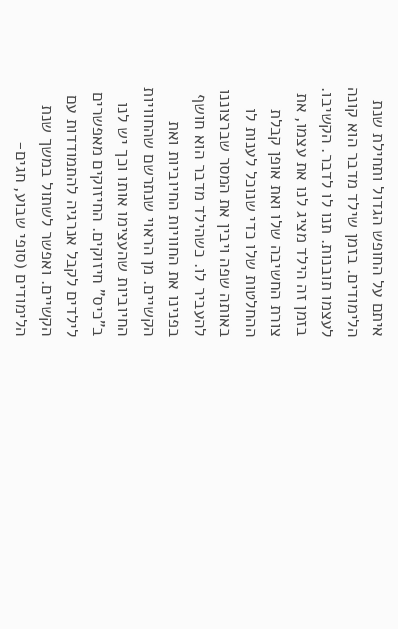איתם על החופש הגדול ותחילת שנת הלימודים. בזמן שילד מדבר הוא קונה לעצמו תובנות. תנו לו לדבר. הקשיבו. בזמן זה הילד מציג לנו את עצמו, את צורת החשיבה שלו ואת אופן קבלת ההחלטות שלו כדי שנוכל לענות לו באותה שפה ויבין את המסר שברצוננו להעביר לו. כשהילד מדבר הוא חושף בפנינו את החוויות החיוביות ואת הקשיים. מן הראוי שנתרשם שהחוויות החיוביות שהעצימו אותו וכך יש לנו ב"כיס" חיזוקים. החיזוקים מאפשרים לילדים לקבל אנרגיה להתמודדות עם הקשיים. ואפשר לשתול במשך שנת הלימודים (סופי שבוע, חגים-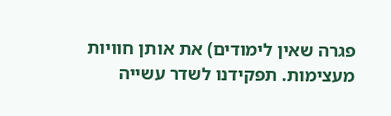פגרה שאין לימודים) את אותן חוויות מעצימות. תפקידנו לשדר עשייה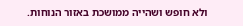ולא חופש ושהייה ממושכת באזור הנוחות.